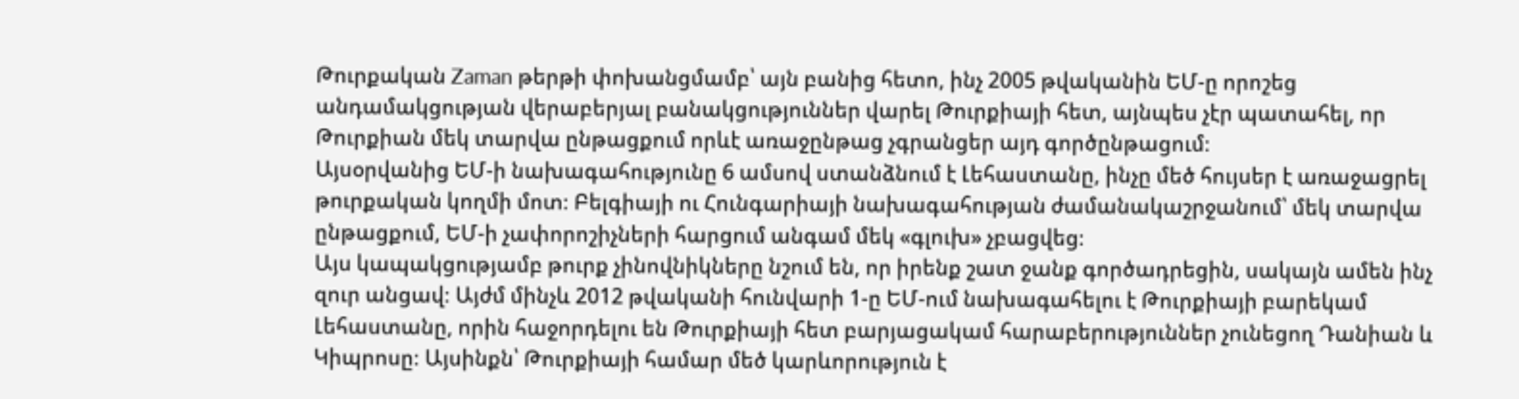Թուրքական Zaman թերթի փոխանցմամբ՝ այն բանից հետո, ինչ 2005 թվականին ԵՄ-ը որոշեց անդամակցության վերաբերյալ բանակցություններ վարել Թուրքիայի հետ, այնպես չէր պատահել, որ Թուրքիան մեկ տարվա ընթացքում որևէ առաջընթաց չգրանցեր այդ գործընթացում։
Այսօրվանից ԵՄ-ի նախագահությունը 6 ամսով ստանձնում է Լեհաստանը, ինչը մեծ հույսեր է առաջացրել թուրքական կողմի մոտ։ Բելգիայի ու Հունգարիայի նախագահության ժամանակաշրջանում՝ մեկ տարվա ընթացքում, ԵՄ-ի չափորոշիչների հարցում անգամ մեկ «գլուխ» չբացվեց։
Այս կապակցությամբ թուրք չինովնիկները նշում են, որ իրենք շատ ջանք գործադրեցին, սակայն ամեն ինչ զուր անցավ։ Այժմ մինչև 2012 թվականի հունվարի 1-ը ԵՄ-ում նախագահելու է Թուրքիայի բարեկամ Լեհաստանը, որին հաջորդելու են Թուրքիայի հետ բարյացակամ հարաբերություններ չունեցող Դանիան և Կիպրոսը։ Այսինքն՝ Թուրքիայի համար մեծ կարևորություն է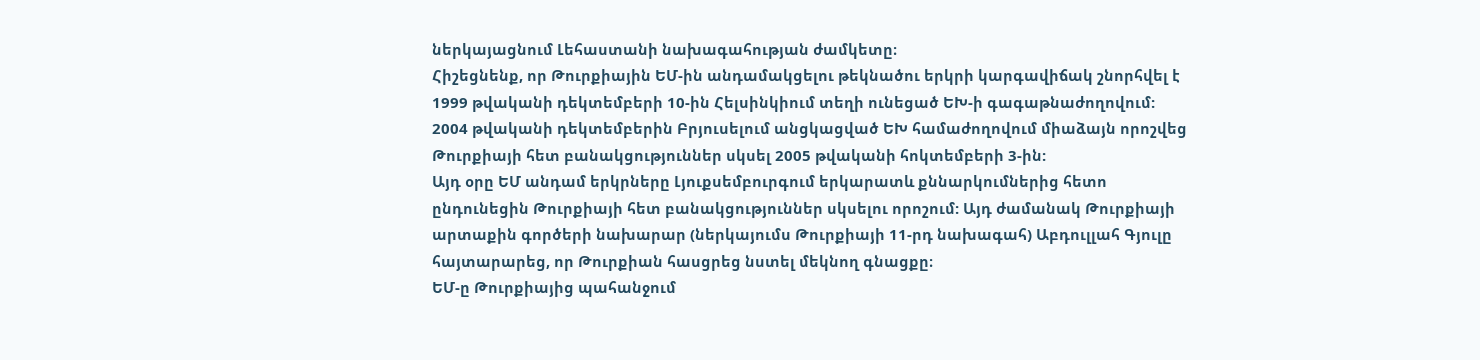ներկայացնում Լեհաստանի նախագահության ժամկետը։
Հիշեցնենք, որ Թուրքիային ԵՄ-ին անդամակցելու թեկնածու երկրի կարգավիճակ շնորհվել է 1999 թվականի դեկտեմբերի 10-ին Հելսինկիում տեղի ունեցած ԵԽ-ի գագաթնաժողովում: 2004 թվականի դեկտեմբերին Բրյուսելում անցկացված ԵԽ համաժողովում միաձայն որոշվեց Թուրքիայի հետ բանակցություններ սկսել 2005 թվականի հոկտեմբերի 3-ին:
Այդ օրը ԵՄ անդամ երկրները Լյուքսեմբուրգում երկարատև քննարկումներից հետո ընդունեցին Թուրքիայի հետ բանակցություններ սկսելու որոշում: Այդ ժամանակ Թուրքիայի արտաքին գործերի նախարար (ներկայումս Թուրքիայի 11-րդ նախագահ) Աբդուլլահ Գյուլը հայտարարեց, որ Թուրքիան հասցրեց նստել մեկնող գնացքը։
ԵՄ-ը Թուրքիայից պահանջում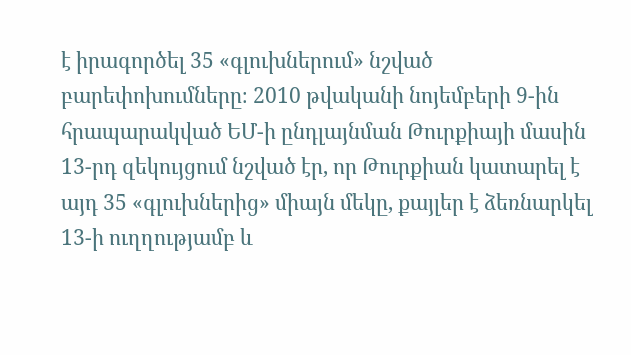է իրագործել 35 «գլուխներում» նշված բարեփոխումները։ 2010 թվականի նոյեմբերի 9-ին հրապարակված ԵՄ-ի ընդլայնման Թուրքիայի մասին 13-րդ զեկույցում նշված էր, որ Թուրքիան կատարել է այդ 35 «գլուխներից» միայն մեկը, քայլեր է ձեռնարկել 13-ի ուղղությամբ և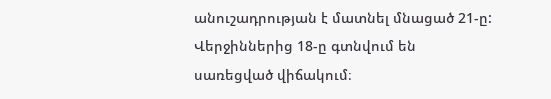անուշադրության է մատնել մնացած 21-ը: Վերջիններից 18-ը գտնվում են սառեցված վիճակում։